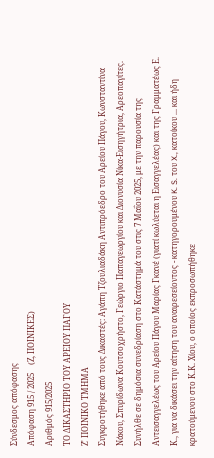Σύνδεσμος απόφασης
Απόφαση 915 / 2025    (Ζ, ΠΟΙΝΙΚΕΣ)
Αριθμός 915/2025
ΤΟ ΔΙΚΑΣΤΗΡΙΟ ΤΟΥ ΑΡΕΙΟΥ ΠΑΓΟΥ
Ζ' ΠΟΙΝΙΚΟ ΤΜΗΜΑ
Συγκροτήθηκε από τους Δικαστές: Αγάπη Τζουλιαδάκη Αντιπρόεδρο του Αρείου Πάγου, Κωνσταντίνα Νάκου, Σπυρίδωνα Κουτσοχρήστο, Γεώργιο Παπαγεωργίου και Διονυσία Νίκα-Εισηγήτρια, Αρεοπαγίτες.
Συνήλθε σε δημόσια συνεδρίαση στο Κατάστημά του στις 7 Μαΐου 2025, με την παρουσία της Αντεισαγγελέως του Αρείου Πάγου Μαρίας Γκανέ (γιατί κωλύεται η Εισαγγελέας) και της Γραμματέως Ε. Κ., για να δικάσει την αίτηση του αναιρεσείοντος - κατηγορουμένου K. S. του X., κατοίκου ... και ήδη κρατούμενου στο Κ.Κ. Χίου, ο οποίος εκπροσωπήθηκε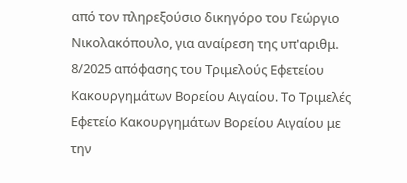από τον πληρεξούσιο δικηγόρο του Γεώργιο Νικολακόπουλο, για αναίρεση της υπ'αριθμ. 8/2025 απόφασης του Τριμελούς Εφετείου Κακουργημάτων Βορείου Αιγαίου. Το Τριμελές Εφετείο Κακουργημάτων Βορείου Αιγαίου με την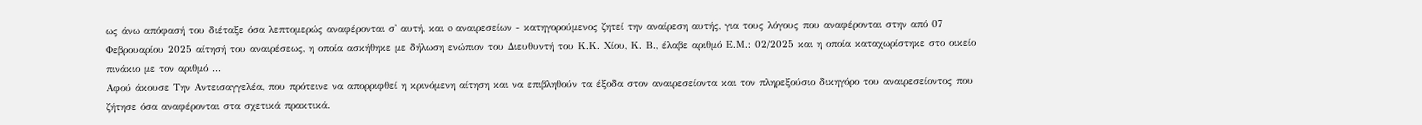ως άνω απόφασή του διέταξε όσα λεπτομερώς αναφέρονται σ' αυτή, και o αναιρεσείων - κατηγορούμενος ζητεί την αναίρεση αυτής, για τους λόγους που αναφέρονται στην από 07 Φεβρουαρίου 2025 αίτησή του αναιρέσεως, η οποία ασκήθηκε με δήλωση ενώπιον του Διευθυντή του Κ.Κ. Χίου, Κ. Β., έλαβε αριθμό Ε.Μ.: 02/2025 και η οποία καταχωρίστηκε στο οικείο πινάκιο με τον αριθμό ...
Αφού άκουσε Την Αντεισαγγελέα, που πρότεινε να απορριφθεί η κρινόμενη αίτηση και να επιβληθούν τα έξοδα στον αναιρεσείοντα και τον πληρεξούσιο δικηγόρο του αναιρεσείοντος που ζήτησε όσα αναφέρονται στα σχετικά πρακτικά.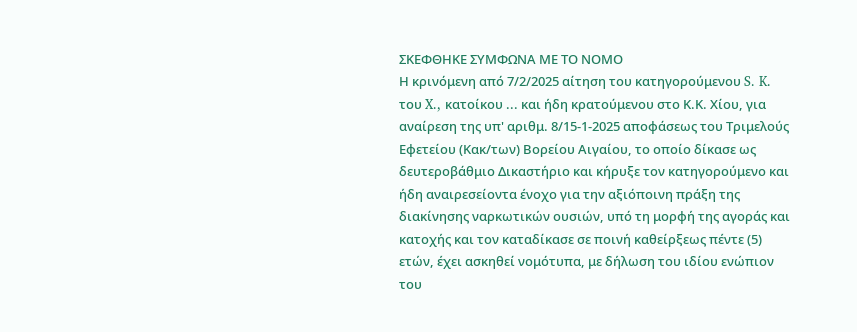ΣΚΕΦΘΗΚΕ ΣΥΜΦΩΝΑ ΜΕ ΤΟ ΝΟΜΟ
Η κρινόμενη από 7/2/2025 αίτηση του κατηγορούμενου S. K. του X., κατοίκου ... και ήδη κρατούμενου στο Κ.Κ. Χίου, για αναίρεση της υπ' αριθμ. 8/15-1-2025 αποφάσεως του Τριμελούς Εφετείου (Κακ/των) Βορείου Αιγαίου, το οποίο δίκασε ως δευτεροβάθμιο Δικαστήριο και κήρυξε τον κατηγορούμενο και ήδη αναιρεσείοντα ένοχο για την αξιόποινη πράξη της διακίνησης ναρκωτικών ουσιών, υπό τη μορφή της αγοράς και κατοχής και τον καταδίκασε σε ποινή καθείρξεως πέντε (5) ετών, έχει ασκηθεί νομότυπα, με δήλωση του ιδίου ενώπιον του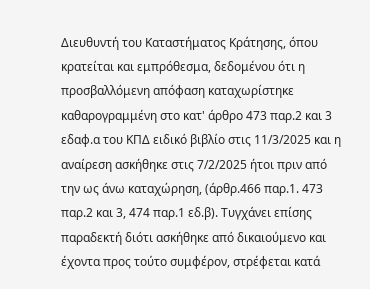Διευθυντή του Καταστήματος Κράτησης, όπου κρατείται και εμπρόθεσμα, δεδομένου ότι η προσβαλλόμενη απόφαση καταχωρίστηκε καθαρογραμμένη στο κατ' άρθρο 473 παρ.2 και 3 εδαφ.α του ΚΠΔ ειδικό βιβλίο στις 11/3/2025 και η αναίρεση ασκήθηκε στις 7/2/2025 ήτοι πριν από την ως άνω καταχώρηση, (άρθρ.466 παρ.1. 473 παρ.2 και 3, 474 παρ.1 εδ.β). Τυγχάνει επίσης παραδεκτή διότι ασκήθηκε από δικαιούμενο και έχοντα προς τούτο συμφέρον, στρέφεται κατά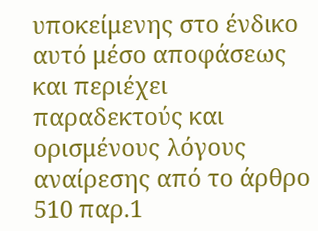υποκείμενης στο ένδικο αυτό μέσο αποφάσεως και περιέχει παραδεκτούς και ορισμένους λόγους αναίρεσης από το άρθρο 510 παρ.1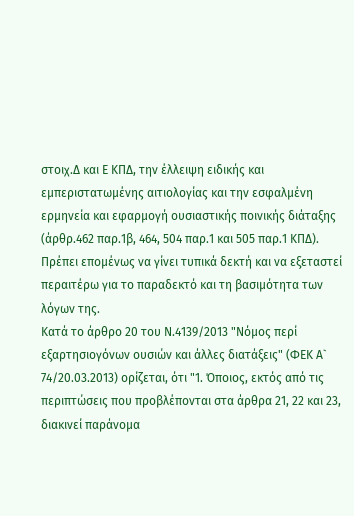στοιχ.Δ και Ε ΚΠΔ, την έλλειψη ειδικής και εμπεριστατωμένης αιτιολογίας και την εσφαλμένη ερμηνεία και εφαρμογή ουσιαστικής ποινικής διάταξης (άρθρ.462 παρ.1β, 464, 504 παρ.1 και 505 παρ.1 ΚΠΔ). Πρέπει επομένως να γίνει τυπικά δεκτή και να εξεταστεί περαιτέρω για το παραδεκτό και τη βασιμότητα των λόγων της.
Κατά το άρθρο 20 του Ν.4139/2013 "Νόμος περί εξαρτησιογόνων ουσιών και άλλες διατάξεις" (ΦΕΚ Α` 74/20.03.2013) ορίζεται, ότι "1. Όποιος, εκτός από τις περιπτώσεις που προβλέπονται στα άρθρα 21, 22 και 23, διακινεί παράνομα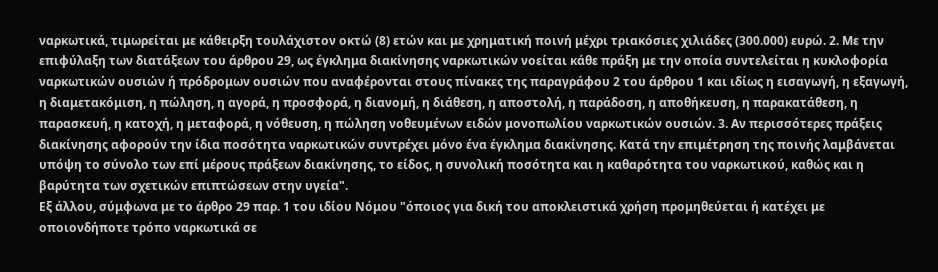ναρκωτικά, τιμωρείται με κάθειρξη τουλάχιστον οκτώ (8) ετών και με χρηματική ποινή μέχρι τριακόσιες χιλιάδες (300.000) ευρώ. 2. Με την επιφύλαξη των διατάξεων του άρθρου 29, ως έγκλημα διακίνησης ναρκωτικών νοείται κάθε πράξη με την οποία συντελείται η κυκλοφορία ναρκωτικών ουσιών ή πρόδρομων ουσιών που αναφέρονται στους πίνακες της παραγράφου 2 του άρθρου 1 και ιδίως η εισαγωγή, η εξαγωγή, η διαμετακόμιση, η πώληση, η αγορά, η προσφορά, η διανομή, η διάθεση, η αποστολή, η παράδοση, η αποθήκευση, η παρακατάθεση, η παρασκευή, η κατοχή, η μεταφορά, η νόθευση, η πώληση νοθευμένων ειδών μονοπωλίου ναρκωτικών ουσιών. 3. Αν περισσότερες πράξεις διακίνησης αφορούν την ίδια ποσότητα ναρκωτικών συντρέχει μόνο ένα έγκλημα διακίνησης. Κατά την επιμέτρηση της ποινής λαμβάνεται υπόψη το σύνολο των επί μέρους πράξεων διακίνησης, το είδος, η συνολική ποσότητα και η καθαρότητα του ναρκωτικού, καθώς και η βαρύτητα των σχετικών επιπτώσεων στην υγεία".
Εξ άλλου, σύμφωνα με το άρθρο 29 παρ. 1 του ιδίου Νόμου "όποιος για δική του αποκλειστικά χρήση προμηθεύεται ή κατέχει με οποιονδήποτε τρόπο ναρκωτικά σε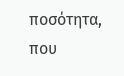ποσότητα, που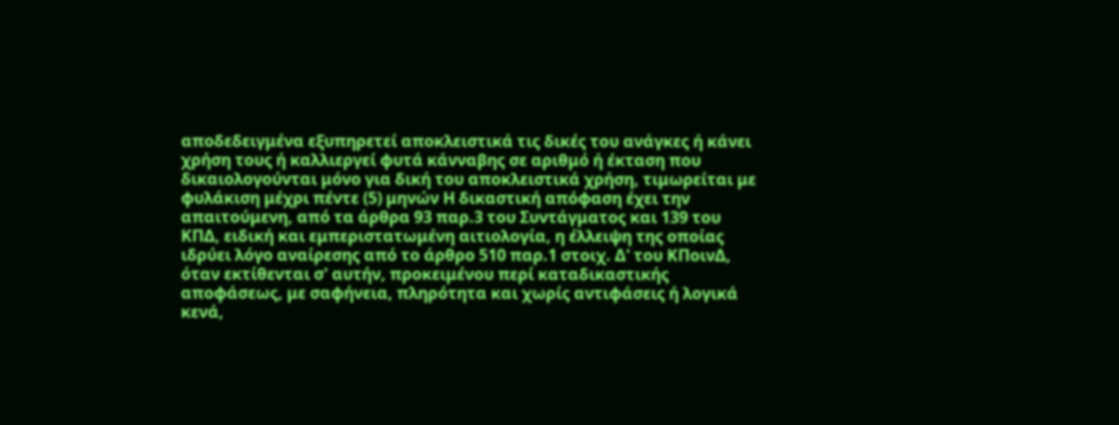αποδεδειγμένα εξυπηρετεί αποκλειστικά τις δικές του ανάγκες ή κάνει χρήση τους ή καλλιεργεί φυτά κάνναβης σε αριθμό ή έκταση που δικαιολογούνται μόνο για δική του αποκλειστικά χρήση, τιμωρείται με φυλάκιση μέχρι πέντε (5) μηνών Η δικαστική απόφαση έχει την απαιτούμενη, από τα άρθρα 93 παρ.3 του Συντάγματος και 139 του ΚΠΔ, ειδική και εμπεριστατωμένη αιτιολογία, η έλλειψη της οποίας ιδρύει λόγο αναίρεσης από το άρθρο 510 παρ.1 στοιχ. Δ' του ΚΠοινΔ, όταν εκτίθενται σ' αυτήν, προκειμένου περί καταδικαστικής αποφάσεως, με σαφήνεια, πληρότητα και χωρίς αντιφάσεις ή λογικά κενά,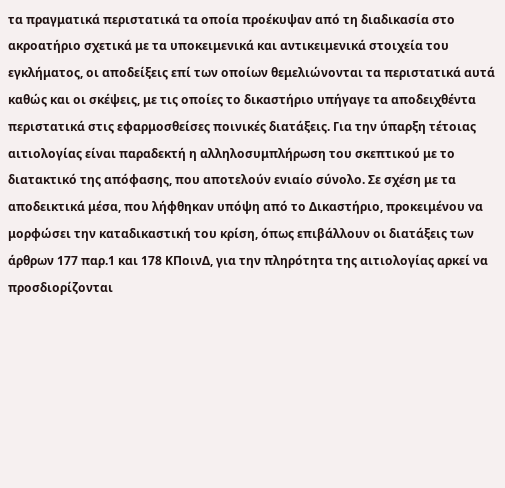τα πραγματικά περιστατικά τα οποία προέκυψαν από τη διαδικασία στο ακροατήριο σχετικά με τα υποκειμενικά και αντικειμενικά στοιχεία του εγκλήματος, οι αποδείξεις επί των οποίων θεμελιώνονται τα περιστατικά αυτά καθώς και οι σκέψεις, με τις οποίες το δικαστήριο υπήγαγε τα αποδειχθέντα περιστατικά στις εφαρμοσθείσες ποινικές διατάξεις. Για την ύπαρξη τέτοιας αιτιολογίας είναι παραδεκτή η αλληλοσυμπλήρωση του σκεπτικού με το διατακτικό της απόφασης, που αποτελούν ενιαίο σύνολο. Σε σχέση με τα αποδεικτικά μέσα, που λήφθηκαν υπόψη από το Δικαστήριο, προκειμένου να μορφώσει την καταδικαστική του κρίση, όπως επιβάλλουν οι διατάξεις των άρθρων 177 παρ.1 και 178 ΚΠοινΔ, για την πληρότητα της αιτιολογίας αρκεί να προσδιορίζονται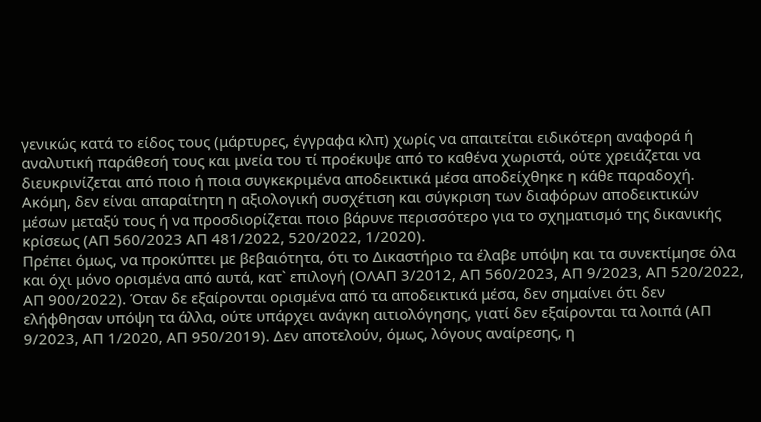γενικώς κατά το είδος τους (μάρτυρες, έγγραφα κλπ) χωρίς να απαιτείται ειδικότερη αναφορά ή αναλυτική παράθεσή τους και μνεία του τί προέκυψε από το καθένα χωριστά, ούτε χρειάζεται να διευκρινίζεται από ποιο ή ποια συγκεκριμένα αποδεικτικά μέσα αποδείχθηκε η κάθε παραδοχή. Ακόμη, δεν είναι απαραίτητη η αξιολογική συσχέτιση και σύγκριση των διαφόρων αποδεικτικών μέσων μεταξύ τους ή να προσδιορίζεται ποιο βάρυνε περισσότερο για το σχηματισμό της δικανικής κρίσεως (ΑΠ 560/2023 ΑΠ 481/2022, 520/2022, 1/2020).
Πρέπει όμως, να προκύπτει με βεβαιότητα, ότι το Δικαστήριο τα έλαβε υπόψη και τα συνεκτίμησε όλα και όχι μόνο ορισμένα από αυτά, κατ` επιλογή (ΟΛΑΠ 3/2012, ΑΠ 560/2023, ΑΠ 9/2023, ΑΠ 520/2022, ΑΠ 900/2022). Όταν δε εξαίρονται ορισμένα από τα αποδεικτικά μέσα, δεν σημαίνει ότι δεν ελήφθησαν υπόψη τα άλλα, ούτε υπάρχει ανάγκη αιτιολόγησης, γιατί δεν εξαίρονται τα λοιπά (ΑΠ 9/2023, ΑΠ 1/2020, ΑΠ 950/2019). Δεν αποτελούν, όμως, λόγους αναίρεσης, η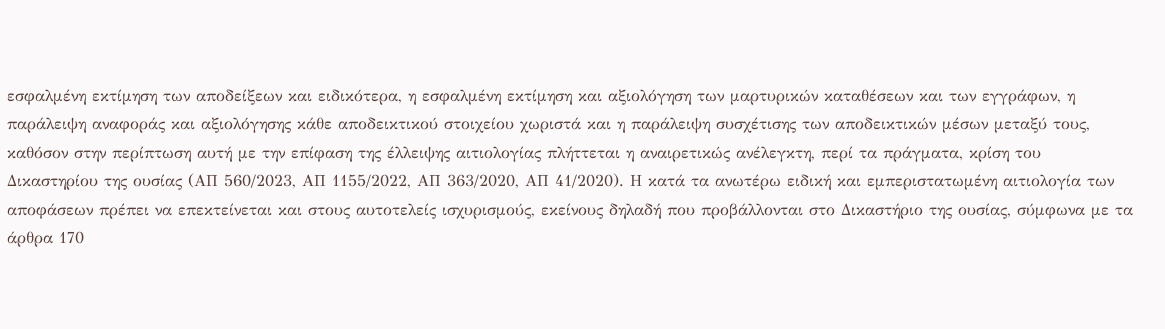εσφαλμένη εκτίμηση των αποδείξεων και ειδικότερα, η εσφαλμένη εκτίμηση και αξιολόγηση των μαρτυρικών καταθέσεων και των εγγράφων, η παράλειψη αναφοράς και αξιολόγησης κάθε αποδεικτικού στοιχείου χωριστά και η παράλειψη συσχέτισης των αποδεικτικών μέσων μεταξύ τους, καθόσον στην περίπτωση αυτή με την επίφαση της έλλειψης αιτιολογίας πλήττεται η αναιρετικώς ανέλεγκτη, περί τα πράγματα, κρίση του Δικαστηρίου της ουσίας (ΑΠ 560/2023, ΑΠ 1155/2022, ΑΠ 363/2020, ΑΠ 41/2020). Η κατά τα ανωτέρω ειδική και εμπεριστατωμένη αιτιολογία των αποφάσεων πρέπει να επεκτείνεται και στους αυτοτελείς ισχυρισμούς, εκείνους δηλαδή που προβάλλονται στο Δικαστήριο της ουσίας, σύμφωνα με τα άρθρα 170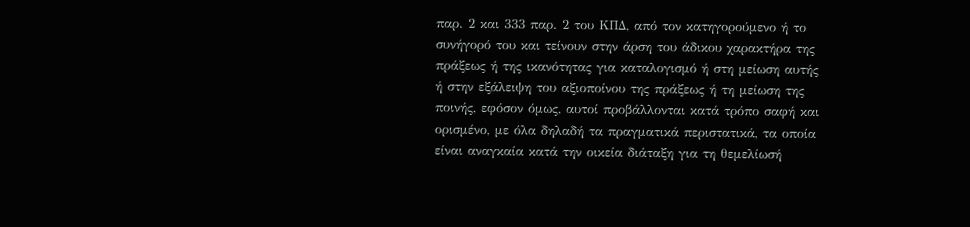παρ. 2 και 333 παρ. 2 του ΚΠΔ, από τον κατηγορούμενο ή το συνήγορό του και τείνουν στην άρση του άδικου χαρακτήρα της πράξεως ή της ικανότητας για καταλογισμό ή στη μείωση αυτής ή στην εξάλειψη του αξιοποίνου της πράξεως ή τη μείωση της ποινής, εφόσον όμως, αυτοί προβάλλονται κατά τρόπο σαφή και ορισμένο, με όλα δηλαδή τα πραγματικά περιστατικά, τα οποία είναι αναγκαία κατά την οικεία διάταξη για τη θεμελίωσή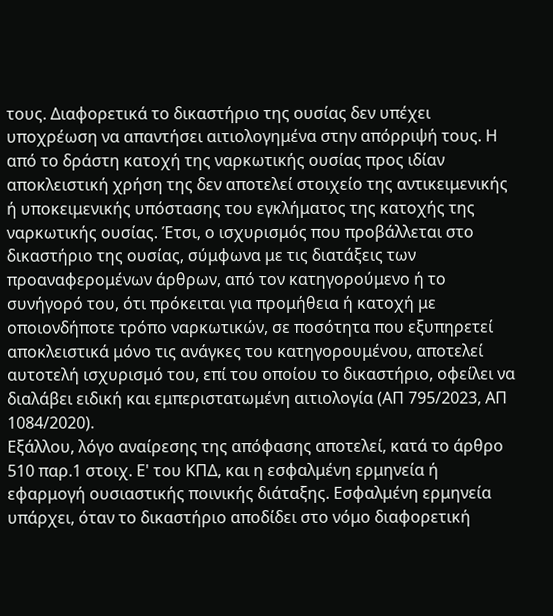τους. Διαφορετικά το δικαστήριο της ουσίας δεν υπέχει υποχρέωση να απαντήσει αιτιολογημένα στην απόρριψή τους. Η από το δράστη κατοχή της ναρκωτικής ουσίας προς ιδίαν αποκλειστική χρήση της δεν αποτελεί στοιχείο της αντικειμενικής ή υποκειμενικής υπόστασης του εγκλήματος της κατοχής της ναρκωτικής ουσίας. Έτσι, ο ισχυρισμός που προβάλλεται στο δικαστήριο της ουσίας, σύμφωνα με τις διατάξεις των προαναφερομένων άρθρων, από τον κατηγορούμενο ή το συνήγορό του, ότι πρόκειται για προμήθεια ή κατοχή με οποιονδήποτε τρόπο ναρκωτικών, σε ποσότητα που εξυπηρετεί αποκλειστικά μόνο τις ανάγκες του κατηγορουμένου, αποτελεί αυτοτελή ισχυρισμό του, επί του οποίου το δικαστήριο, οφείλει να διαλάβει ειδική και εμπεριστατωμένη αιτιολογία (ΑΠ 795/2023, ΑΠ 1084/2020).
Εξάλλου, λόγο αναίρεσης της απόφασης αποτελεί, κατά το άρθρο 510 παρ.1 στοιχ. Ε' του ΚΠΔ, και η εσφαλμένη ερμηνεία ή εφαρμογή ουσιαστικής ποινικής διάταξης. Εσφαλμένη ερμηνεία υπάρχει, όταν το δικαστήριο αποδίδει στο νόμο διαφορετική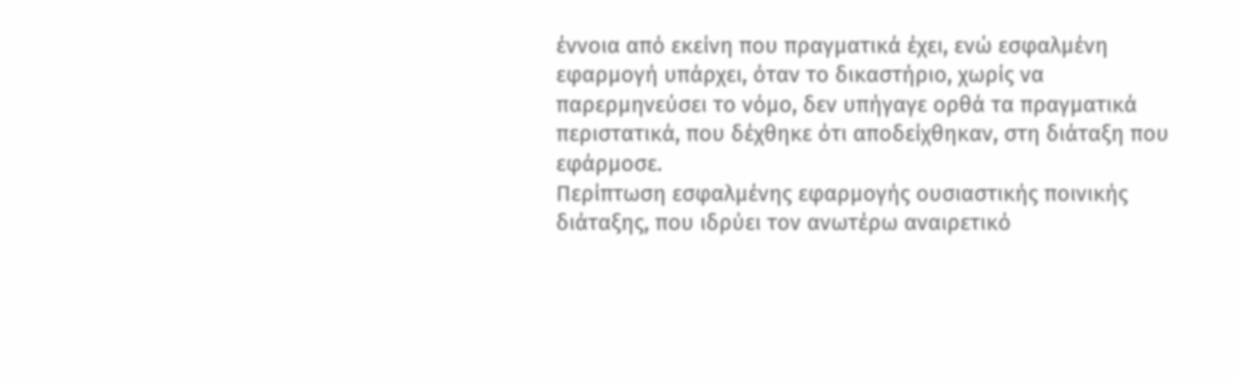έννοια από εκείνη που πραγματικά έχει, ενώ εσφαλμένη εφαρμογή υπάρχει, όταν το δικαστήριο, χωρίς να παρερμηνεύσει το νόμο, δεν υπήγαγε ορθά τα πραγματικά περιστατικά, που δέχθηκε ότι αποδείχθηκαν, στη διάταξη που εφάρμοσε.
Περίπτωση εσφαλμένης εφαρμογής ουσιαστικής ποινικής διάταξης, που ιδρύει τον ανωτέρω αναιρετικό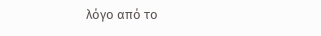λόγο από το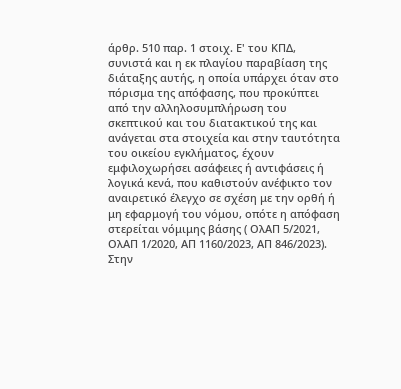άρθρ. 510 παρ. 1 στοιχ. Ε' του ΚΠΔ, συνιστά και η εκ πλαγίου παραβίαση της διάταξης αυτής, η οποία υπάρχει όταν στο πόρισμα της απόφασης, που προκύπτει από την αλληλοσυμπλήρωση του σκεπτικού και του διατακτικού της και ανάγεται στα στοιχεία και στην ταυτότητα του οικείου εγκλήματος, έχουν εμφιλοχωρήσει ασάφειες ή αντιφάσεις ή λογικά κενά, που καθιστούν ανέφικτο τον αναιρετικό έλεγχο σε σχέση με την ορθή ή μη εφαρμογή του νόμου, οπότε η απόφαση στερείται νόμιμης βάσης ( ΟλΑΠ 5/2021, ΟλΑΠ 1/2020, ΑΠ 1160/2023, ΑΠ 846/2023).
Στην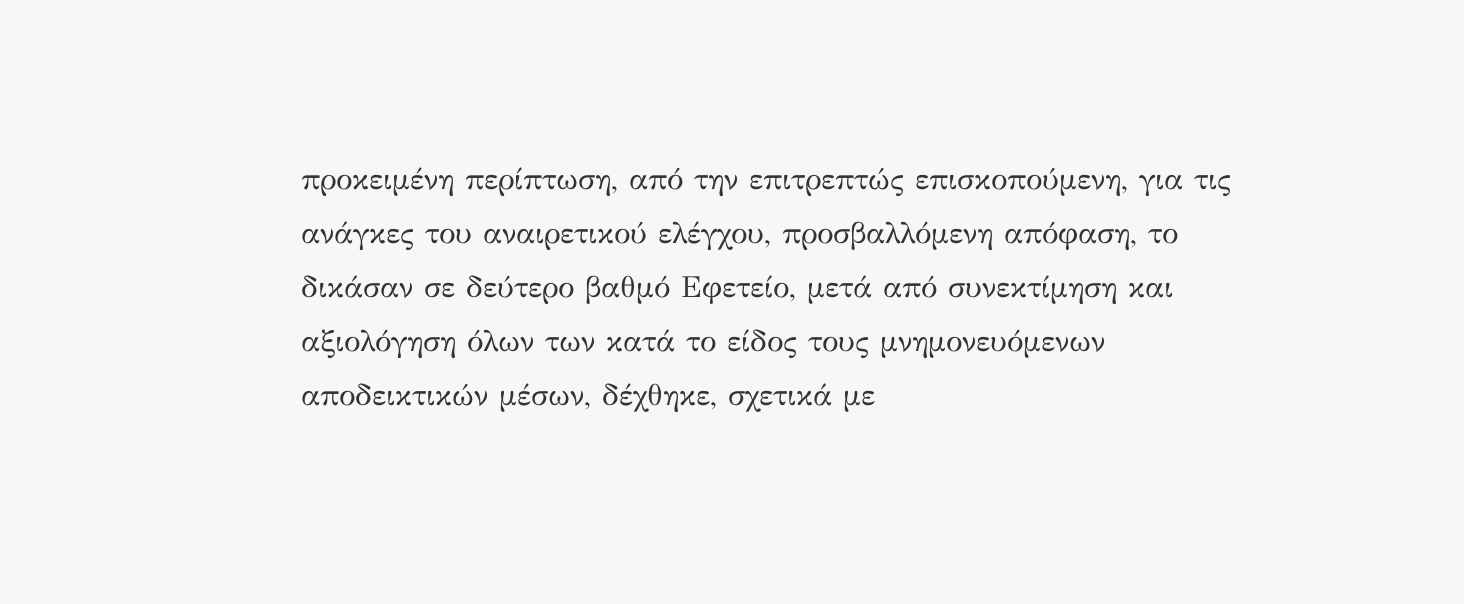προκειμένη περίπτωση, από την επιτρεπτώς επισκοπούμενη, για τις ανάγκες του αναιρετικού ελέγχου, προσβαλλόμενη απόφαση, το δικάσαν σε δεύτερο βαθμό Εφετείο, μετά από συνεκτίμηση και αξιολόγηση όλων των κατά το είδος τους μνημονευόμενων αποδεικτικών μέσων, δέχθηκε, σχετικά με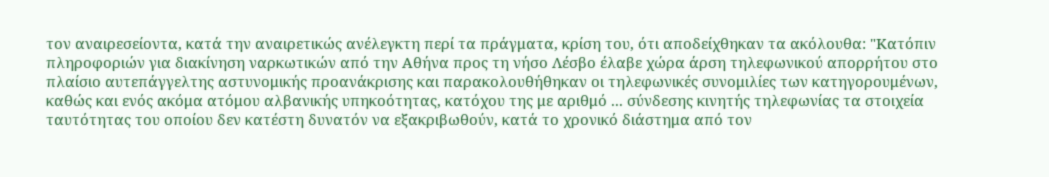τον αναιρεσείοντα, κατά την αναιρετικώς ανέλεγκτη περί τα πράγματα, κρίση του, ότι αποδείχθηκαν τα ακόλουθα: "Κατόπιν πληροφοριών για διακίνηση ναρκωτικών από την Αθήνα προς τη νήσο Λέσβο έλαβε χώρα άρση τηλεφωνικού απορρήτου στο πλαίσιο αυτεπάγγελτης αστυνομικής προανάκρισης και παρακολουθήθηκαν οι τηλεφωνικές συνομιλίες των κατηγορουμένων, καθώς και ενός ακόμα ατόμου αλβανικής υπηκοότητας, κατόχου της με αριθμό ... σύνδεσης κινητής τηλεφωνίας τα στοιχεία ταυτότητας του οποίου δεν κατέστη δυνατόν να εξακριβωθούν, κατά το χρονικό διάστημα από τον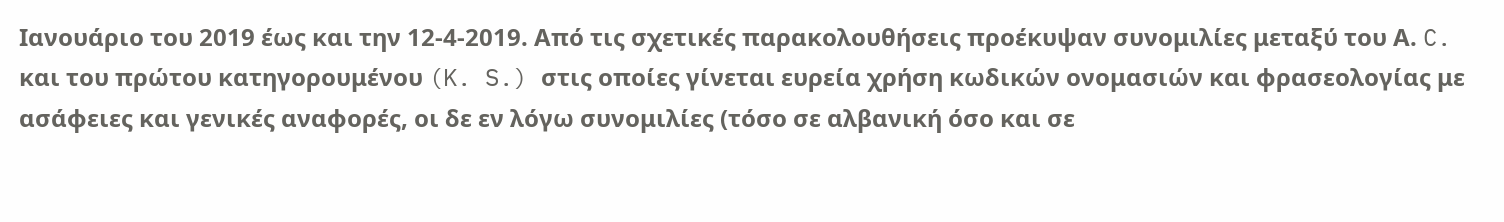Ιανουάριο του 2019 έως και την 12-4-2019. Από τις σχετικές παρακολουθήσεις προέκυψαν συνομιλίες μεταξύ του Α. C. και του πρώτου κατηγορουμένου (K. S.) στις οποίες γίνεται ευρεία χρήση κωδικών ονομασιών και φρασεολογίας με ασάφειες και γενικές αναφορές, οι δε εν λόγω συνομιλίες (τόσο σε αλβανική όσο και σε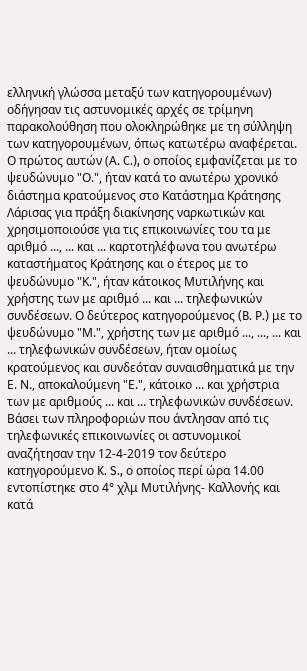ελληνική γλώσσα μεταξύ των κατηγορουμένων) οδήγησαν τις αστυνομικές αρχές σε τρίμηνη παρακολούθηση που ολοκληρώθηκε με τη σύλληψη των κατηγορουμένων, όπως κατωτέρω αναφέρεται. Ο πρώτος αυτών (Α. C.), ο οποίος εμφανίζεται με το ψευδώνυμο "Ο.", ήταν κατά το ανωτέρω χρονικό διάστημα κρατούμενος στο Κατάστημα Κράτησης Λάρισας για πράξη διακίνησης ναρκωτικών και χρησιμοποιούσε για τις επικοινωνίες του τα με αριθμό ..., ... και ... καρτοτηλέφωνα του ανωτέρω καταστήματος Κράτησης και ο έτερος με το ψευδώνυμο "Κ.", ήταν κάτοικος Μυτιλήνης και χρήστης των με αριθμό ... και ... τηλεφωνικών συνδέσεων. Ο δεύτερος κατηγορούμενος (B. P.) με το ψευδώνυμο "Μ.", χρήστης των με αριθμό ..., ..., ... και ... τηλεφωνικών συνδέσεων, ήταν ομοίως κρατούμενος και συνδεόταν συναισθηματικά με την Ε. Ν., αποκαλούμενη "Ε.", κάτοικο ... και χρήστρια των με αριθμούς ... και ... τηλεφωνικών συνδέσεων. Βάσει των πληροφοριών που άντλησαν από τις τηλεφωνικές επικοινωνίες οι αστυνομικοί αναζήτησαν την 12-4-2019 τον δεύτερο κατηγορούμενο K. S., ο οποίος περί ώρα 14.00 εντοπίστηκε στο 4° χλμ Μυτιλήνης- Καλλονής και κατά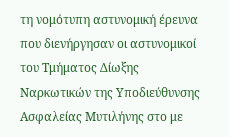τη νομότυπη αστυνομική έρευνα που διενήργησαν οι αστυνομικοί του Τμήματος Δίωξης Ναρκωτικών της Υποδιεύθυνσης Ασφαλείας Μυτιλήνης στο με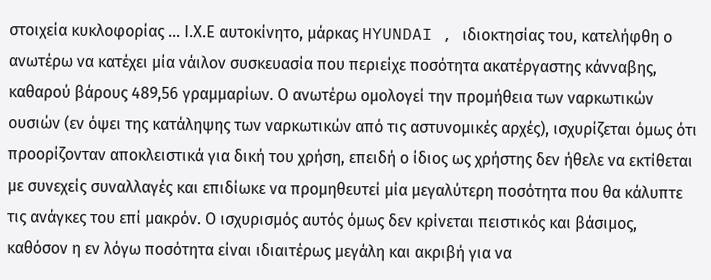στοιχεία κυκλοφορίας ... Ι.Χ.Ε αυτοκίνητο, μάρκας HYUNDAI , ιδιοκτησίας του, κατελήφθη ο ανωτέρω να κατέχει μία νάιλον συσκευασία που περιείχε ποσότητα ακατέργαστης κάνναβης, καθαρού βάρους 489,56 γραμμαρίων. Ο ανωτέρω ομολογεί την προμήθεια των ναρκωτικών ουσιών (εν όψει της κατάληψης των ναρκωτικών από τις αστυνομικές αρχές), ισχυρίζεται όμως ότι προορίζονταν αποκλειστικά για δική του χρήση, επειδή ο ίδιος ως χρήστης δεν ήθελε να εκτίθεται με συνεχείς συναλλαγές και επιδίωκε να προμηθευτεί μία μεγαλύτερη ποσότητα που θα κάλυπτε τις ανάγκες του επί μακρόν. Ο ισχυρισμός αυτός όμως δεν κρίνεται πειστικός και βάσιμος, καθόσον η εν λόγω ποσότητα είναι ιδιαιτέρως μεγάλη και ακριβή για να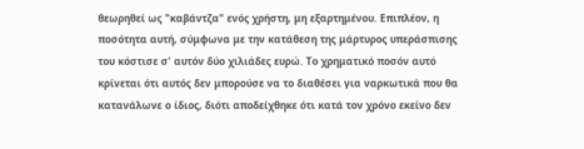θεωρηθεί ως "καβάντζα" ενός χρήστη, μη εξαρτημένου. Επιπλέον, η ποσότητα αυτή, σύμφωνα με την κατάθεση της μάρτυρος υπεράσπισης του κόστισε σ' αυτόν δύο χιλιάδες ευρώ. Το χρηματικό ποσόν αυτό κρίνεται ότι αυτός δεν μπορούσε να το διαθέσει για ναρκωτικά που θα κατανάλωνε ο ίδιος, διότι αποδείχθηκε ότι κατά τον χρόνο εκείνο δεν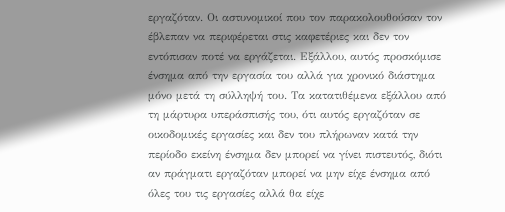εργαζόταν. Οι αστυνομικοί που τον παρακολουθούσαν τον έβλεπαν να περιφέρεται στις καφετέριες και δεν τον εντόπισαν ποτέ να εργάζεται. Εξάλλου, αυτός προσκόμισε ένσημα από την εργασία του αλλά για χρονικό διάστημα μόνο μετά τη σύλληψή του. Τα κατατιθέμενα εξάλλου από τη μάρτυρα υπεράσπισής του, ότι αυτός εργαζόταν σε οικοδομικές εργασίες και δεν του πλήρωναν κατά την περίοδο εκείνη ένσημα δεν μπορεί να γίνει πιστευτός, διότι αν πράγματι εργαζόταν μπορεί να μην είχε ένσημα από όλες του τις εργασίες αλλά θα είχε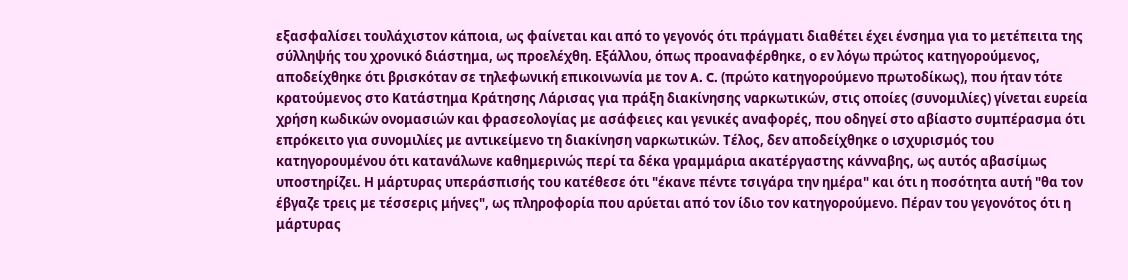εξασφαλίσει τουλάχιστον κάποια, ως φαίνεται και από το γεγονός ότι πράγματι διαθέτει έχει ένσημα για το μετέπειτα της σύλληψής του χρονικό διάστημα, ως προελέχθη. Εξάλλου, όπως προαναφέρθηκε, ο εν λόγω πρώτος κατηγορούμενος, αποδείχθηκε ότι βρισκόταν σε τηλεφωνική επικοινωνία με τον A. C. (πρώτο κατηγορούμενο πρωτοδίκως), που ήταν τότε κρατούμενος στο Κατάστημα Κράτησης Λάρισας για πράξη διακίνησης ναρκωτικών, στις οποίες (συνομιλίες) γίνεται ευρεία χρήση κωδικών ονομασιών και φρασεολογίας με ασάφειες και γενικές αναφορές, που οδηγεί στο αβίαστο συμπέρασμα ότι επρόκειτο για συνομιλίες με αντικείμενο τη διακίνηση ναρκωτικών. Τέλος, δεν αποδείχθηκε ο ισχυρισμός του κατηγορουμένου ότι κατανάλωνε καθημερινώς περί τα δέκα γραμμάρια ακατέργαστης κάνναβης, ως αυτός αβασίμως υποστηρίζει. Η μάρτυρας υπεράσπισής του κατέθεσε ότι "έκανε πέντε τσιγάρα την ημέρα" και ότι η ποσότητα αυτή "θα τον έβγαζε τρεις με τέσσερις μήνες", ως πληροφορία που αρύεται από τον ίδιο τον κατηγορούμενο. Πέραν του γεγονότος ότι η μάρτυρας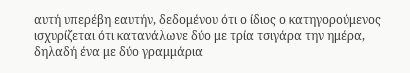αυτή υπερέβη εαυτήν, δεδομένου ότι ο ίδιος ο κατηγορούμενος ισχυρίζεται ότι κατανάλωνε δύο με τρία τσιγάρα την ημέρα, δηλαδή ένα με δύο γραμμάρια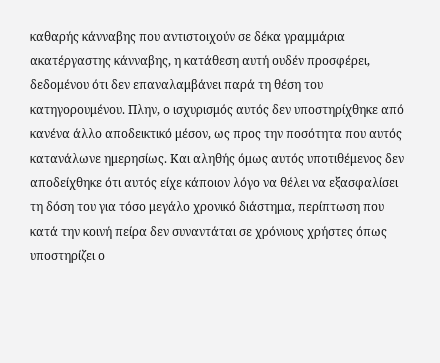καθαρής κάνναβης που αντιστοιχούν σε δέκα γραμμάρια ακατέργαστης κάνναβης, η κατάθεση αυτή ουδέν προσφέρει, δεδομένου ότι δεν επαναλαμβάνει παρά τη θέση του κατηγορουμένου. Πλην, ο ισχυρισμός αυτός δεν υποστηρίχθηκε από κανένα άλλο αποδεικτικό μέσον, ως προς την ποσότητα που αυτός κατανάλωνε ημερησίως. Και αληθής όμως αυτός υποτιθέμενος δεν αποδείχθηκε ότι αυτός είχε κάποιον λόγο να θέλει να εξασφαλίσει τη δόση του για τόσο μεγάλο χρονικό διάστημα, περίπτωση που κατά την κοινή πείρα δεν συναντάται σε χρόνιους χρήστες όπως υποστηρίζει ο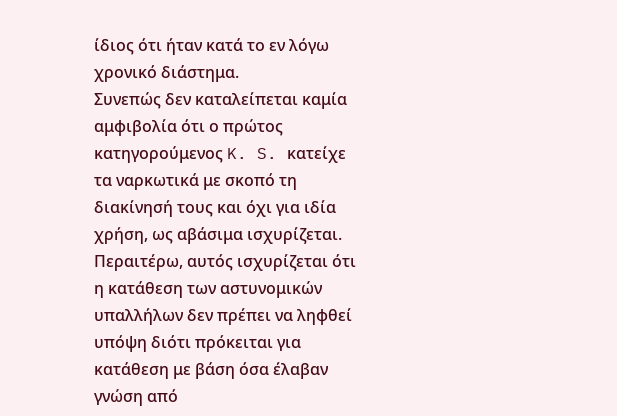ίδιος ότι ήταν κατά το εν λόγω χρονικό διάστημα.
Συνεπώς δεν καταλείπεται καμία αμφιβολία ότι ο πρώτος κατηγορούμενος K. S. κατείχε τα ναρκωτικά με σκοπό τη διακίνησή τους και όχι για ιδία χρήση, ως αβάσιμα ισχυρίζεται. Περαιτέρω, αυτός ισχυρίζεται ότι η κατάθεση των αστυνομικών υπαλλήλων δεν πρέπει να ληφθεί υπόψη διότι πρόκειται για κατάθεση με βάση όσα έλαβαν γνώση από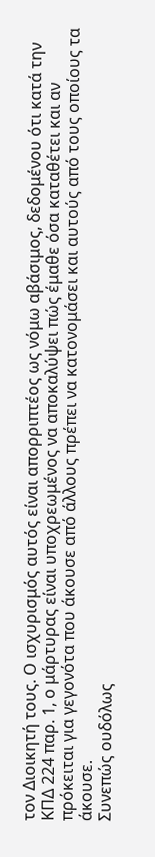τον Διοικητή τους. Ο ισχυρισμός αυτός είναι απορριπτέος ως νόμω αβάσιμος, δεδομένου ότι κατά την ΚΠΔ 224 παρ. 1, ο μάρτυρας είναι υποχρεωμένος να αποκαλύψει πώς έμαθε όσα καταθέτει και αν πρόκειται για γεγονότα που άκουσε από άλλους πρέπει να κατονομάσει και αυτούς από τους οποίους τα άκουσε.
Συνεπώς ουδόλως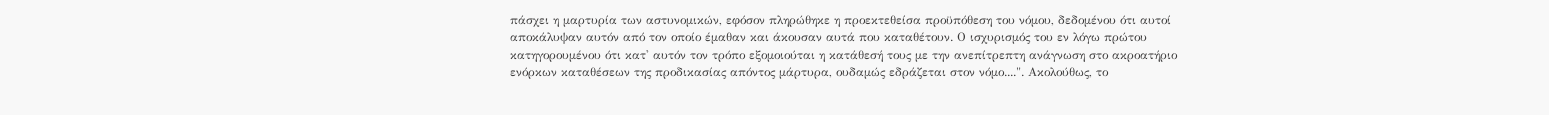πάσχει η μαρτυρία των αστυνομικών, εφόσον πληρώθηκε η προεκτεθείσα προϋπόθεση του νόμου, δεδομένου ότι αυτοί αποκάλυψαν αυτόν από τον οποίο έμαθαν και άκουσαν αυτά που καταθέτουν. Ο ισχυρισμός του εν λόγω πρώτου κατηγορουμένου ότι κατ' αυτόν τον τρόπο εξομοιούται η κατάθεσή τους με την ανεπίτρεπτη ανάγνωση στο ακροατήριο ενόρκων καταθέσεων της προδικασίας απόντος μάρτυρα, ουδαμώς εδράζεται στον νόμο....". Ακολούθως, το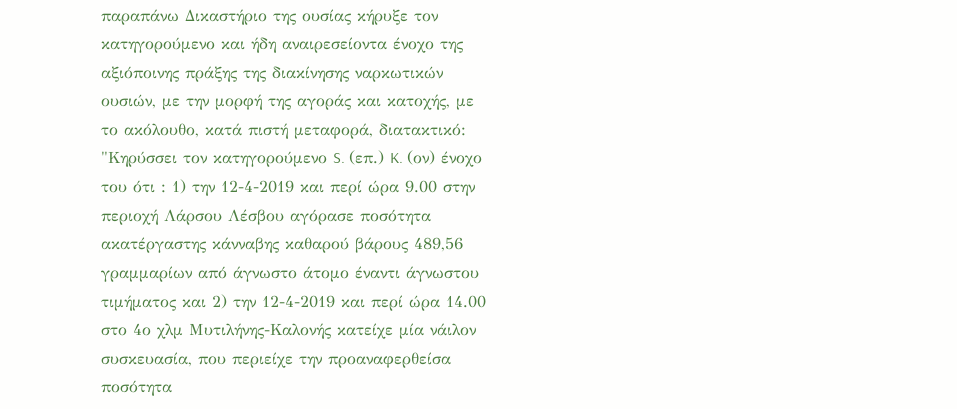παραπάνω Δικαστήριο της ουσίας κήρυξε τον κατηγορούμενο και ήδη αναιρεσείοντα ένοχο της αξιόποινης πράξης της διακίνησης ναρκωτικών ουσιών, με την μορφή της αγοράς και κατοχής, με το ακόλουθο, κατά πιστή μεταφορά, διατακτικό:
"Κηρύσσει τον κατηγορούμενο S. (επ.) K. (ον) ένοχο του ότι : 1) την 12-4-2019 και περί ώρα 9.00 στην περιοχή Λάρσου Λέσβου αγόρασε ποσότητα ακατέργαστης κάνναβης καθαρού βάρους 489,56 γραμμαρίων από άγνωστο άτομο έναντι άγνωστου τιμήματος και 2) την 12-4-2019 και περί ώρα 14.00 στο 4ο χλμ Μυτιλήνης-Καλονής κατείχε μία νάιλον συσκευασία, που περιείχε την προαναφερθείσα ποσότητα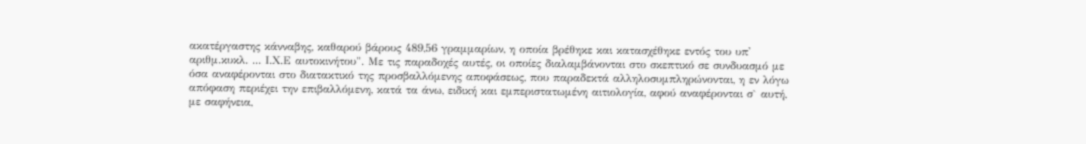ακατέργαστης κάνναβης, καθαρού βάρους 489,56 γραμμαρίων, η οποία βρέθηκε και κατασχέθηκε εντός του υπ' αριθμ.κυκλ. ... Ι.Χ.Ε αυτοκινήτου". Με τις παραδοχές αυτές, οι οποίες διαλαμβάνονται στο σκεπτικό σε συνδυασμό με όσα αναφέρονται στο διατακτικό της προσβαλλόμενης αποφάσεως, που παραδεκτά αλληλοσυμπληρώνονται, η εν λόγω απόφαση περιέχει την επιβαλλόμενη, κατά τα άνω, ειδική και εμπεριστατωμένη αιτιολογία, αφού αναφέρονται σ` αυτή, με σαφήνεια,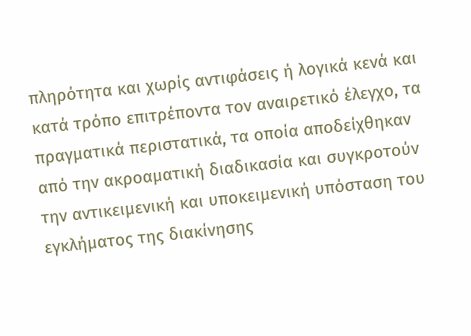πληρότητα και χωρίς αντιφάσεις ή λογικά κενά και κατά τρόπο επιτρέποντα τον αναιρετικό έλεγχο, τα πραγματικά περιστατικά, τα οποία αποδείχθηκαν από την ακροαματική διαδικασία και συγκροτούν την αντικειμενική και υποκειμενική υπόσταση του εγκλήματος της διακίνησης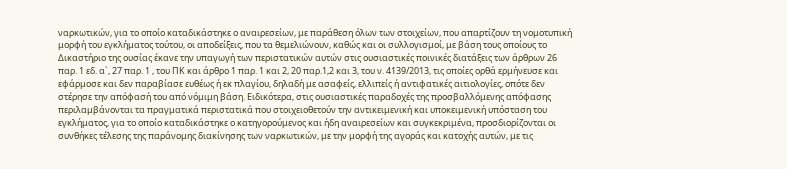ναρκωτικών, για το οποίο καταδικάστηκε ο αναιρεσείων, με παράθεση όλων των στοιχείων, που απαρτίζουν τη νομοτυπική μορφή του εγκλήματος τούτου, οι αποδείξεις, που τα θεμελιώνουν, καθώς και οι συλλογισμοί, με βάση τους οποίους το Δικαστήριο της ουσίας έκανε την υπαγωγή των περιστατικών αυτών στις ουσιαστικές ποινικές διατάξεις των άρθρων 26 παρ. 1 εδ. α`, 27 παρ. 1 , του ΠΚ και άρθρο 1 παρ. 1 και 2, 20 παρ.1,2 και 3, του ν. 4139/2013, τις οποίες ορθά ερμήνευσε και εφάρμοσε και δεν παραβίασε ευθέως ή εκ πλαγίου, δηλαδή με ασαφείς, ελλιπείς ή αντιφατικές αιτιολογίες, οπότε δεν στέρησε την απόφασή του από νόμιμη βάση. Ειδικότερα, στις ουσιαστικές παραδοχές της προσβαλλόμενης απόφασης περιλαμβάνονται τα πραγματικά περιστατικά που στοιχειοθετούν την αντικειμενική και υποκειμενική υπόσταση του εγκλήματος, για το οποίο καταδικάστηκε ο κατηγορούμενος και ήδη αναιρεσείων και συγκεκριμένα, προσδιορίζονται οι συνθήκες τέλεσης της παράνομης διακίνησης των ναρκωτικών, με την μορφή της αγοράς και κατοχής αυτών, με τις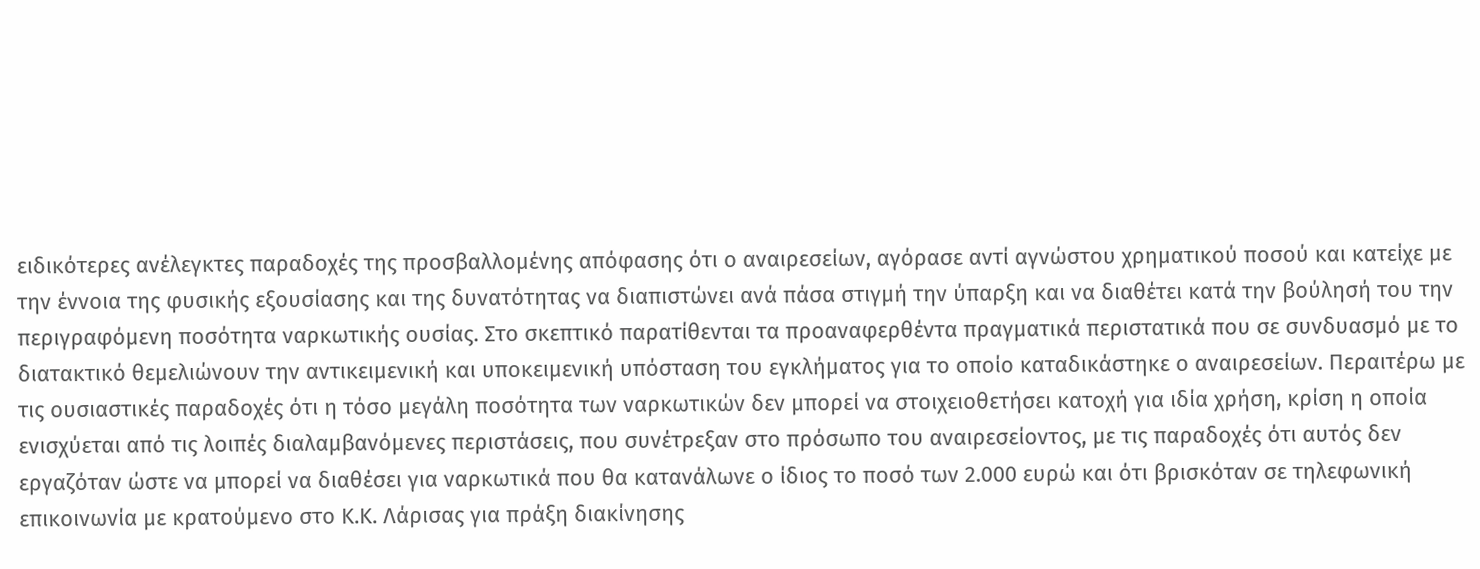ειδικότερες ανέλεγκτες παραδοχές της προσβαλλομένης απόφασης ότι ο αναιρεσείων, αγόρασε αντί αγνώστου χρηματικού ποσού και κατείχε με την έννοια της φυσικής εξουσίασης και της δυνατότητας να διαπιστώνει ανά πάσα στιγμή την ύπαρξη και να διαθέτει κατά την βούλησή του την περιγραφόμενη ποσότητα ναρκωτικής ουσίας. Στο σκεπτικό παρατίθενται τα προαναφερθέντα πραγματικά περιστατικά που σε συνδυασμό με το διατακτικό θεμελιώνουν την αντικειμενική και υποκειμενική υπόσταση του εγκλήματος για το οποίο καταδικάστηκε ο αναιρεσείων. Περαιτέρω με τις ουσιαστικές παραδοχές ότι η τόσο μεγάλη ποσότητα των ναρκωτικών δεν μπορεί να στοιχειοθετήσει κατοχή για ιδία χρήση, κρίση η οποία ενισχύεται από τις λοιπές διαλαμβανόμενες περιστάσεις, που συνέτρεξαν στο πρόσωπο του αναιρεσείοντος, με τις παραδοχές ότι αυτός δεν εργαζόταν ώστε να μπορεί να διαθέσει για ναρκωτικά που θα κατανάλωνε ο ίδιος το ποσό των 2.000 ευρώ και ότι βρισκόταν σε τηλεφωνική επικοινωνία με κρατούμενο στο Κ.Κ. Λάρισας για πράξη διακίνησης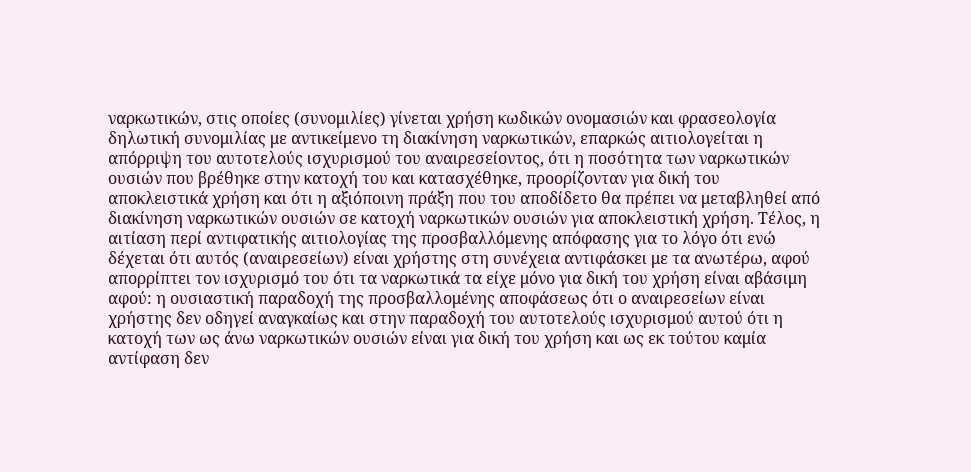ναρκωτικών, στις οποίες (συνομιλίες) γίνεται χρήση κωδικών ονομασιών και φρασεολογία δηλωτική συνομιλίας με αντικείμενο τη διακίνηση ναρκωτικών, επαρκώς αιτιολογείται η απόρριψη του αυτοτελούς ισχυρισμού του αναιρεσείοντος, ότι η ποσότητα των ναρκωτικών ουσιών που βρέθηκε στην κατοχή του και κατασχέθηκε, προορίζονταν για δική του αποκλειστικά χρήση και ότι η αξιόποινη πράξη που του αποδίδετο θα πρέπει να μεταβληθεί από διακίνηση ναρκωτικών ουσιών σε κατοχή ναρκωτικών ουσιών για αποκλειστική χρήση. Τέλος, η αιτίαση περί αντιφατικής αιτιολογίας της προσβαλλόμενης απόφασης για το λόγο ότι ενώ δέχεται ότι αυτός (αναιρεσείων) είναι χρήστης στη συνέχεια αντιφάσκει με τα ανωτέρω, αφού απορρίπτει τον ισχυρισμό του ότι τα ναρκωτικά τα είχε μόνο για δική του χρήση είναι αβάσιμη αφού: η ουσιαστική παραδοχή της προσβαλλομένης αποφάσεως ότι ο αναιρεσείων είναι χρήστης δεν οδηγεί αναγκαίως και στην παραδοχή του αυτοτελούς ισχυρισμού αυτού ότι η κατοχή των ως άνω ναρκωτικών ουσιών είναι για δική του χρήση και ως εκ τούτου καμία αντίφαση δεν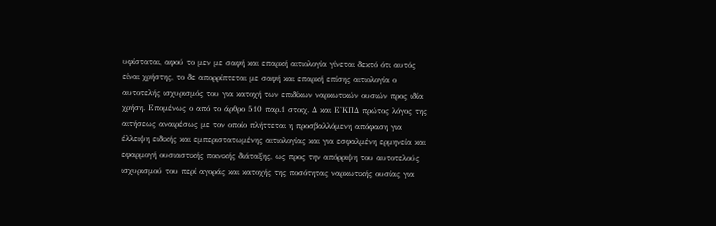υφίσταται, αφού το μεν με σαφή και επαρκή αιτιολογία γίνεται δεκτό ότι αυτός είναι χρήστης, το δε απορρίπτεται με σαφή και επαρκή επίσης αιτιολογία ο αυτοτελής ισχυρισμός του για κατοχή των επιδίκων ναρκωτικών ουσιών προς ιδία χρήση. Επομένως ο από το άρθρο 510 παρ.1 στοιχ. Δ και Ε'ΚΠΔ πρώτος λόγος της αιτήσεως αναιρέσως με τον οποίο πλήττεται η προσβαλλόμενη απόφαση για έλλειψη ειδικής και εμπεριστατωμένης αιτιολογίας και για εσφαλμένη ερμηνεία και εφαρμογή ουσιαστικής ποινικής διάταξης, ως προς την απόρριψη του αυτοτελούς ισχυρισμού του περί αγοράς και κατοχής της ποσότητας ναρκωτικής ουσίας για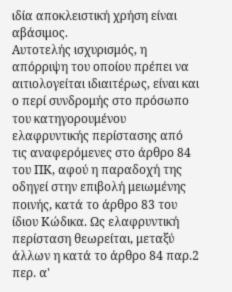ιδία αποκλειστική χρήση είναι αβάσιμος.
Αυτοτελής ισχυρισμός, η απόρριψη του οποίου πρέπει να αιτιολογείται ιδιαιτέρως, είναι και ο περί συνδρομής στο πρόσωπο του κατηγορουμένου ελαφρυντικής περίστασης από τις αναφερόμενες στο άρθρο 84 του ΠΚ, αφού η παραδοχή της οδηγεί στην επιβολή μειωμένης ποινής, κατά το άρθρο 83 του ίδιου Κώδικα. Ως ελαφρυντική περίσταση θεωρείται, μεταξύ άλλων η κατά το άρθρο 84 παρ.2 περ. α'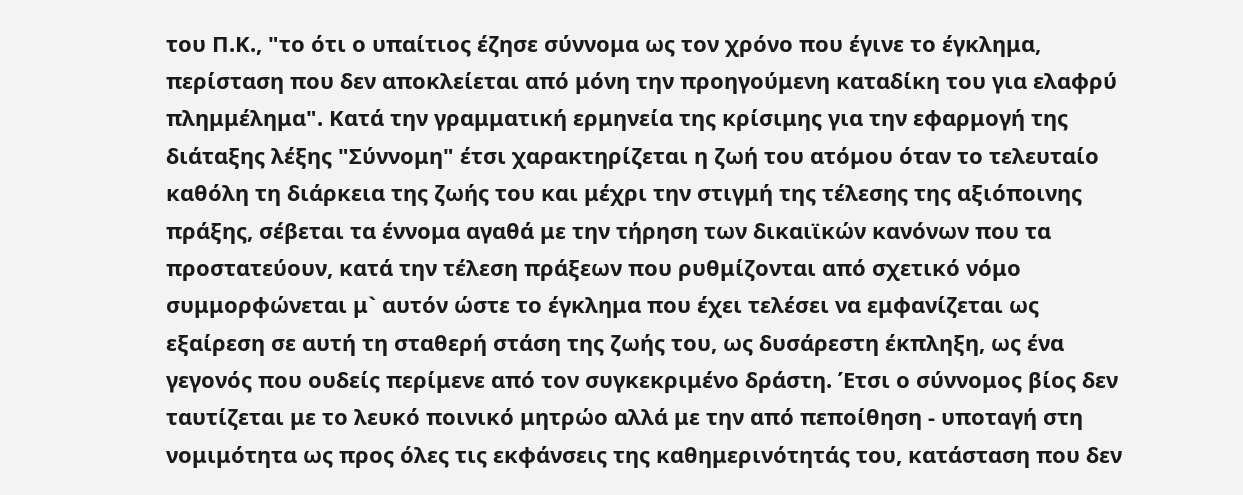του Π.Κ., "το ότι ο υπαίτιος έζησε σύννομα ως τον χρόνο που έγινε το έγκλημα, περίσταση που δεν αποκλείεται από μόνη την προηγούμενη καταδίκη του για ελαφρύ πλημμέλημα". Κατά την γραμματική ερμηνεία της κρίσιμης για την εφαρμογή της διάταξης λέξης "Σύννομη" έτσι χαρακτηρίζεται η ζωή του ατόμου όταν το τελευταίο καθόλη τη διάρκεια της ζωής του και μέχρι την στιγμή της τέλεσης της αξιόποινης πράξης, σέβεται τα έννομα αγαθά με την τήρηση των δικαιϊκών κανόνων που τα προστατεύουν, κατά την τέλεση πράξεων που ρυθμίζονται από σχετικό νόμο συμμορφώνεται μ` αυτόν ώστε το έγκλημα που έχει τελέσει να εμφανίζεται ως εξαίρεση σε αυτή τη σταθερή στάση της ζωής του, ως δυσάρεστη έκπληξη, ως ένα γεγονός που ουδείς περίμενε από τον συγκεκριμένο δράστη. Έτσι ο σύννομος βίος δεν ταυτίζεται με το λευκό ποινικό μητρώο αλλά με την από πεποίθηση - υποταγή στη νομιμότητα ως προς όλες τις εκφάνσεις της καθημερινότητάς του, κατάσταση που δεν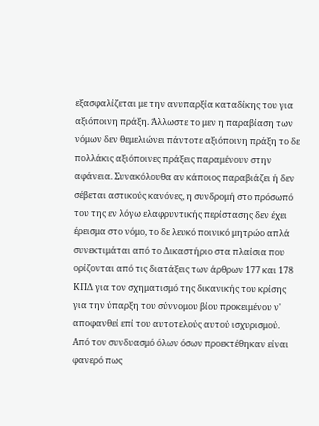εξασφαλίζεται με την ανυπαρξία καταδίκης του για αξιόποινη πράξη. Άλλωστε το μεν η παραβίαση των νόμων δεν θεμελιώνει πάντοτε αξιόποινη πράξη το δε πολλάκις αξιόποινες πράξεις παραμένουν στην αφάνεια. Συνακόλουθα αν κάποιος παραβιάζει ή δεν σέβεται αστικούς κανόνες, η συνδρομή στο πρόσωπό του της εν λόγω ελαφρυντικής περίστασης δεν έχει έρεισμα στο νόμο, το δε λευκό ποινικό μητρώο απλά συνεκτιμάται από το Δικαστήριο στα πλαίσια που ορίζονται από τις διατάξεις των άρθρων 177 και 178 ΚΠΔ για τον σχηματισμό της δικανικής του κρίσης για την ύπαρξη του σύννομου βίου προκειμένου ν' αποφανθεί επί του αυτοτελούς αυτού ισχυρισμού. Από τον συνδυασμό όλων όσων προεκτέθηκαν είναι φανερό πως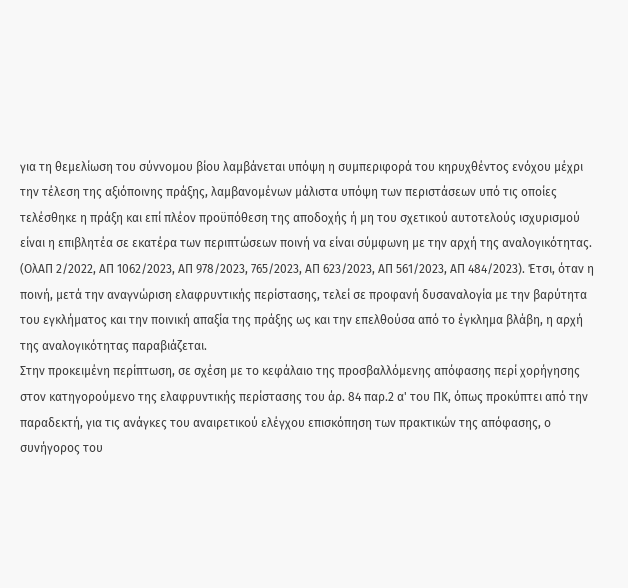για τη θεμελίωση του σύννομου βίου λαμβάνεται υπόψη η συμπεριφορά του κηρυχθέντος ενόχου μέχρι την τέλεση της αξιόποινης πράξης, λαμβανομένων μάλιστα υπόψη των περιστάσεων υπό τις οποίες τελέσθηκε η πράξη και επί πλέον προϋπόθεση της αποδοχής ή μη του σχετικού αυτοτελούς ισχυρισμού είναι η επιβλητέα σε εκατέρα των περιπτώσεων ποινή να είναι σύμφωνη με την αρχή της αναλογικότητας. (ΟλΑΠ 2/2022, ΑΠ 1062/2023, ΑΠ 978/2023, 765/2023, ΑΠ 623/2023, ΑΠ 561/2023, ΑΠ 484/2023). Έτσι, όταν η ποινή, μετά την αναγνώριση ελαφρυντικής περίστασης, τελεί σε προφανή δυσαναλογία με την βαρύτητα του εγκλήματος και την ποινική απαξία της πράξης ως και την επελθούσα από το έγκλημα βλάβη, η αρχή της αναλογικότητας παραβιάζεται.
Στην προκειμένη περίπτωση, σε σχέση με το κεφάλαιο της προσβαλλόμενης απόφασης περί χορήγησης στον κατηγορούμενο της ελαφρυντικής περίστασης του άρ. 84 παρ.2 α' του ΠΚ, όπως προκύπτει από την παραδεκτή, για τις ανάγκες του αναιρετικού ελέγχου επισκόπηση των πρακτικών της απόφασης, ο συνήγορος του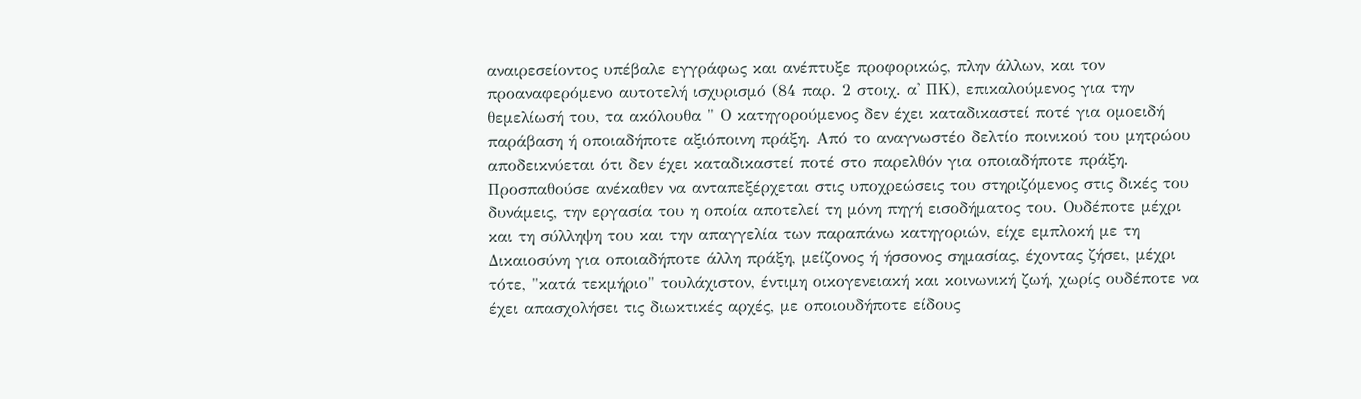αναιρεσείοντος υπέβαλε εγγράφως και ανέπτυξε προφορικώς, πλην άλλων, και τον προαναφερόμενο αυτοτελή ισχυρισμό (84 παρ. 2 στοιχ. α' ΠΚ), επικαλούμενος για την θεμελίωσή του, τα ακόλουθα " Ο κατηγορούμενος δεν έχει καταδικαστεί ποτέ για ομοειδή παράβαση ή οποιαδήποτε αξιόποινη πράξη. Από το αναγνωστέο δελτίο ποινικού του μητρώου αποδεικνύεται ότι δεν έχει καταδικαστεί ποτέ στο παρελθόν για οποιαδήποτε πράξη. Προσπαθούσε ανέκαθεν να ανταπεξέρχεται στις υποχρεώσεις του στηριζόμενος στις δικές του δυνάμεις, την εργασία του η οποία αποτελεί τη μόνη πηγή εισοδήματος του. Ουδέποτε μέχρι και τη σύλληψη του και την απαγγελία των παραπάνω κατηγοριών, είχε εμπλοκή με τη Δικαιοσύνη για οποιαδήποτε άλλη πράξη, μείζονος ή ήσσονος σημασίας, έχοντας ζήσει, μέχρι τότε, "κατά τεκμήριο" τουλάχιστον, έντιμη οικογενειακή και κοινωνική ζωή, χωρίς ουδέποτε να έχει απασχολήσει τις διωκτικές αρχές, με οποιουδήποτε είδους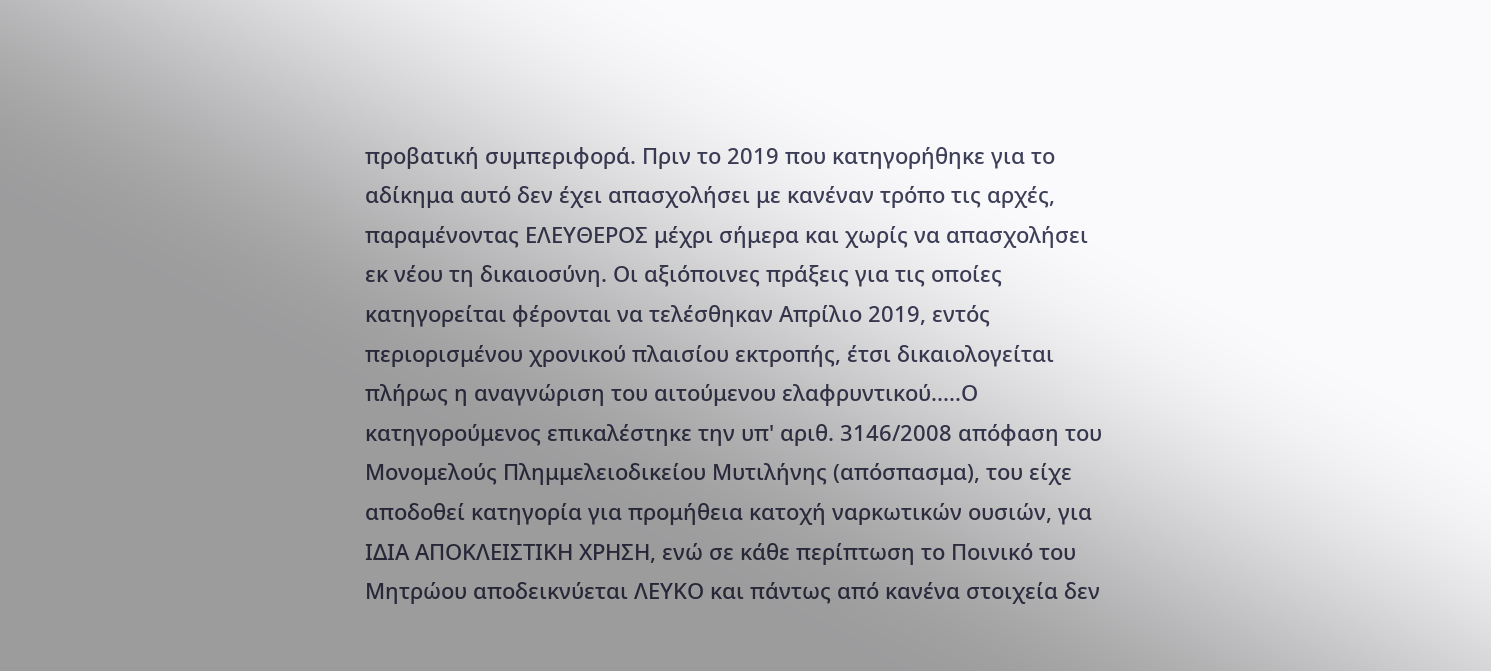προβατική συμπεριφορά. Πριν το 2019 που κατηγορήθηκε για το αδίκημα αυτό δεν έχει απασχολήσει με κανέναν τρόπο τις αρχές, παραμένοντας ΕΛΕΥΘΕΡΟΣ μέχρι σήμερα και χωρίς να απασχολήσει εκ νέου τη δικαιοσύνη. Οι αξιόποινες πράξεις για τις οποίες κατηγορείται φέρονται να τελέσθηκαν Απρίλιο 2019, εντός περιορισμένου χρονικού πλαισίου εκτροπής, έτσι δικαιολογείται πλήρως η αναγνώριση του αιτούμενου ελαφρυντικού.....Ο κατηγορούμενος επικαλέστηκε την υπ' αριθ. 3146/2008 απόφαση του Μονομελούς Πλημμελειοδικείου Μυτιλήνης (απόσπασμα), του είχε αποδοθεί κατηγορία για προμήθεια κατοχή ναρκωτικών ουσιών, για ΙΔΙΑ ΑΠΟΚΛΕΙΣΤΙΚΗ ΧΡΗΣΗ, ενώ σε κάθε περίπτωση το Ποινικό του Μητρώου αποδεικνύεται ΛΕΥΚΟ και πάντως από κανένα στοιχεία δεν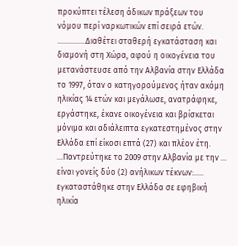προκύπτει τέλεση άδικων πράξεων του νόμου περί ναρκωτικών επί σειρά ετών. ..............Διαθέτει σταθερή εγκατάσταση και διαμονή στη Χώρα, αφού η οικογένεια του μετανάστευσε από την Αλβανία στην Ελλάδα το 1997, όταν ο κατηγορούμενος ήταν ακόμη ηλικίας 14 ετών και μεγάλωσε, ανατράφηκε, εργάστηκε, έκανε οικογένεια και βρίσκεται μόνιμα και αδιάλειπτα εγκατεστημένος στην Ελλάδα επί είκοσι επτά (27) και πλέον έτη. ...Παντρεύτηκε το 2009 στην Αλβανία με την ... είναι γονείς δύο (2) ανήλικων τέκνων:..... εγκαταστάθηκε στην Ελλάδα σε εφηβική ηλικία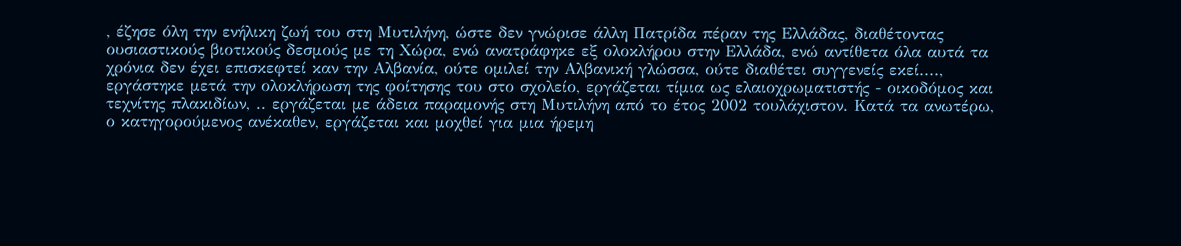, έζησε όλη την ενήλικη ζωή του στη Μυτιλήνη, ώστε δεν γνώρισε άλλη Πατρίδα πέραν της Ελλάδας, διαθέτοντας ουσιαστικούς βιοτικούς δεσμούς με τη Χώρα, ενώ ανατράφηκε εξ ολοκλήρου στην Ελλάδα, ενώ αντίθετα όλα αυτά τα χρόνια δεν έχει επισκεφτεί καν την Αλβανία, ούτε ομιλεί την Αλβανική γλώσσα, ούτε διαθέτει συγγενείς εκεί...., εργάστηκε μετά την ολοκλήρωση της φοίτησης του στο σχολείο, εργάζεται τίμια ως ελαιοχρωματιστής - οικοδόμος και τεχνίτης πλακιδίων, .. εργάζεται με άδεια παραμονής στη Μυτιλήνη από το έτος 2002 τουλάχιστον. Κατά τα ανωτέρω, ο κατηγορούμενος ανέκαθεν, εργάζεται και μοχθεί για μια ήρεμη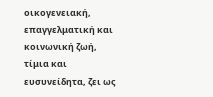οικογενειακή, επαγγελματική και κοινωνική ζωή, τίμια και ευσυνείδητα, ζει ως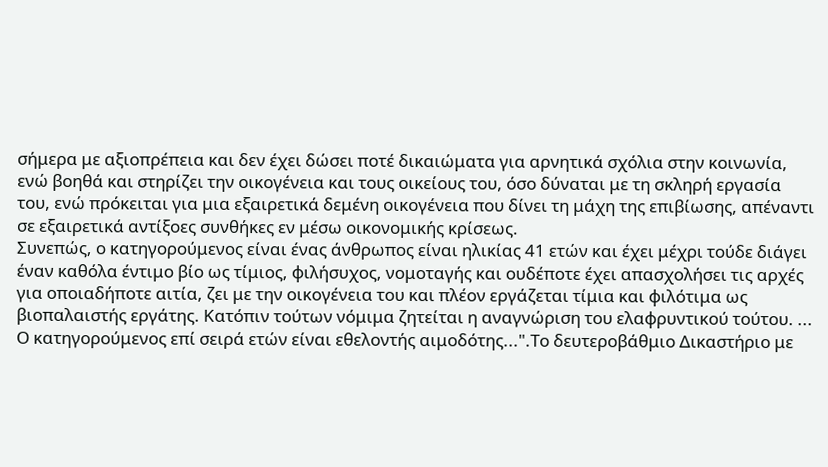σήμερα με αξιοπρέπεια και δεν έχει δώσει ποτέ δικαιώματα για αρνητικά σχόλια στην κοινωνία, ενώ βοηθά και στηρίζει την οικογένεια και τους οικείους του, όσο δύναται με τη σκληρή εργασία του, ενώ πρόκειται για μια εξαιρετικά δεμένη οικογένεια που δίνει τη μάχη της επιβίωσης, απέναντι σε εξαιρετικά αντίξοες συνθήκες εν μέσω οικονομικής κρίσεως.
Συνεπώς, ο κατηγορούμενος είναι ένας άνθρωπος είναι ηλικίας 41 ετών και έχει μέχρι τούδε διάγει έναν καθόλα έντιμο βίο ως τίμιος, φιλήσυχος, νομοταγής και ουδέποτε έχει απασχολήσει τις αρχές για οποιαδήποτε αιτία, ζει με την οικογένεια του και πλέον εργάζεται τίμια και φιλότιμα ως βιοπαλαιστής εργάτης. Κατόπιν τούτων νόμιμα ζητείται η αναγνώριση του ελαφρυντικού τούτου. ... Ο κατηγορούμενος επί σειρά ετών είναι εθελοντής αιμοδότης...".Το δευτεροβάθμιο Δικαστήριο με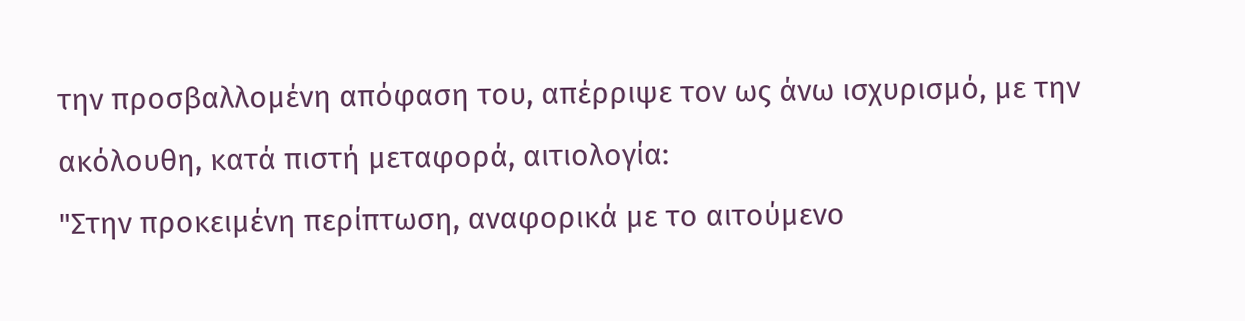την προσβαλλομένη απόφαση του, απέρριψε τον ως άνω ισχυρισμό, με την ακόλουθη, κατά πιστή μεταφορά, αιτιολογία:
"Στην προκειμένη περίπτωση, αναφορικά με το αιτούμενο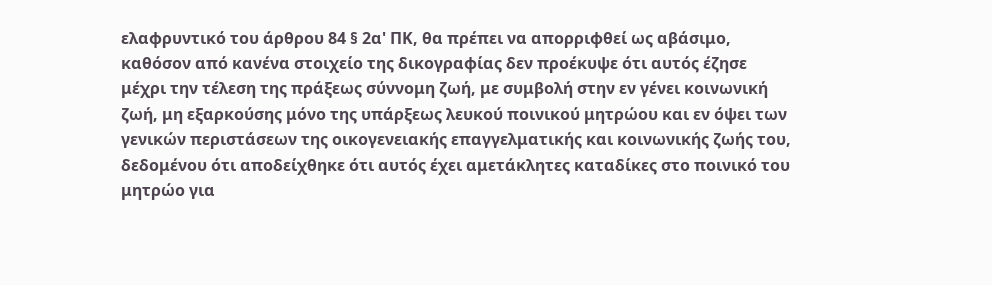ελαφρυντικό του άρθρου 84 § 2α' ΠΚ, θα πρέπει να απορριφθεί ως αβάσιμο, καθόσον από κανένα στοιχείο της δικογραφίας δεν προέκυψε ότι αυτός έζησε μέχρι την τέλεση της πράξεως σύννομη ζωή, με συμβολή στην εν γένει κοινωνική ζωή, μη εξαρκούσης μόνο της υπάρξεως λευκού ποινικού μητρώου και εν όψει των γενικών περιστάσεων της οικογενειακής επαγγελματικής και κοινωνικής ζωής του, δεδομένου ότι αποδείχθηκε ότι αυτός έχει αμετάκλητες καταδίκες στο ποινικό του μητρώο για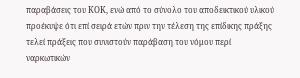παραβάσεις του ΚΟΚ, ενώ από το σύνολο του αποδεικτικού υλικού προέκυψε ότι επί σειρά ετών πριν την τέλεση της επίδικης πράξης τελεί πράξεις που συνιστούν παράβαση του νόμου περί ναρκωτικών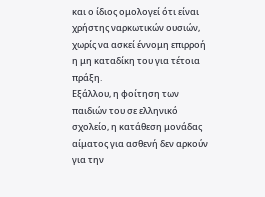και ο ίδιος ομολογεί ότι είναι χρήστης ναρκωτικών ουσιών, χωρίς να ασκεί έννομη επιρροή η μη καταδίκη του για τέτοια πράξη.
Εξάλλου, η φοίτηση των παιδιών του σε ελληνικό σχολείο, η κατάθεση μονάδας αίματος για ασθενή δεν αρκούν για την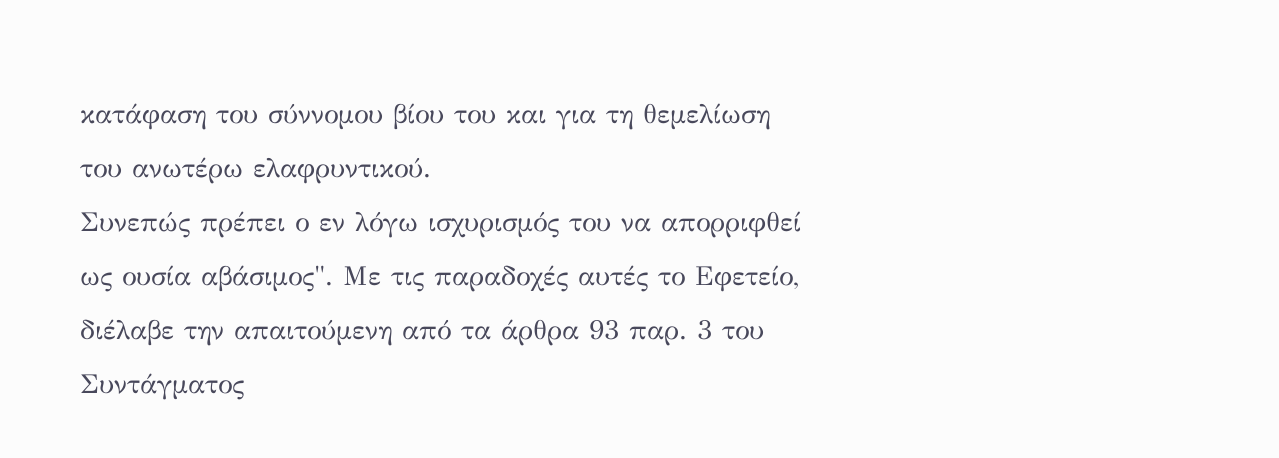κατάφαση του σύννομου βίου του και για τη θεμελίωση του ανωτέρω ελαφρυντικού.
Συνεπώς πρέπει ο εν λόγω ισχυρισμός του να απορριφθεί ως ουσία αβάσιμος". Με τις παραδοχές αυτές το Εφετείο, διέλαβε την απαιτούμενη από τα άρθρα 93 παρ. 3 του Συντάγματος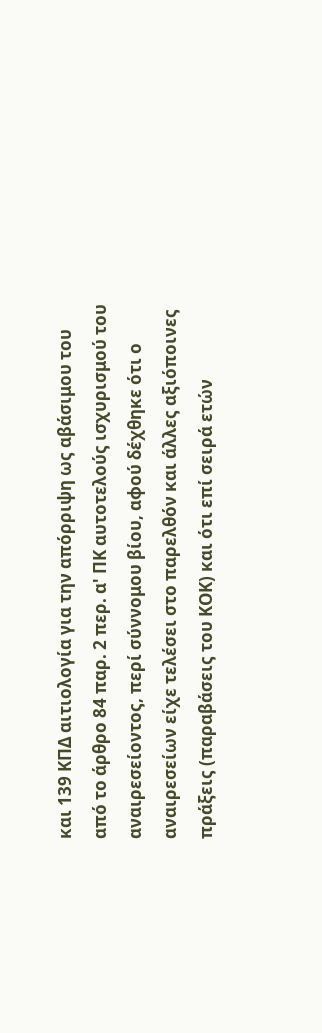και 139 ΚΠΔ αιτιολογία για την απόρριψη ως αβάσιμου του από το άρθρο 84 παρ. 2 περ. α' ΠΚ αυτοτελούς ισχυρισμού του αναιρεσείοντος, περί σύννομου βίου, αφού δέχθηκε ότι ο αναιρεσείων είχε τελέσει στο παρελθόν και άλλες αξιόποινες πράξεις (παραβάσεις του ΚΟΚ) και ότι επί σειρά ετών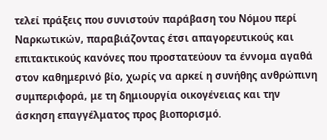τελεί πράξεις που συνιστούν παράβαση του Νόμου περί Ναρκωτικών, παραβιάζοντας έτσι απαγορευτικούς και επιτακτικούς κανόνες που προστατεύουν τα έννομα αγαθά στον καθημερινό βίο, χωρίς να αρκεί η συνήθης ανθρώπινη συμπεριφορά, με τη δημιουργία οικογένειας και την άσκηση επαγγέλματος προς βιοπορισμό.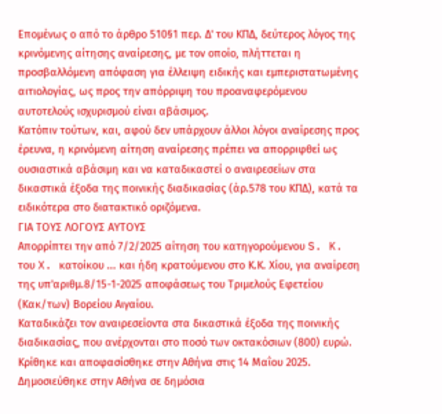Επομένως ο από το άρθρο 510§1 περ. Δ' του ΚΠΔ, δεύτερος λόγος της κρινόμενης αίτησης αναίρεσης, με τον οποίο, πλήττεται η προσβαλλόμενη απόφαση για έλλειψη ειδικής και εμπεριστατωμένης αιτιολογίας, ως προς την απόρριψη του προαναφερόμενου αυτοτελούς ισχυρισμού είναι αβάσιμος.
Κατόπιν τούτων, και, αφού δεν υπάρχουν άλλοι λόγοι αναίρεσης προς έρευνα, η κρινόμενη αίτηση αναίρεσης πρέπει να απορριφθεί ως ουσιαστικά αβάσιμη και να καταδικαστεί ο αναιρεσείων στα δικαστικά έξοδα της ποινικής διαδικασίας (άρ.578 του ΚΠΔ), κατά τα ειδικότερα στο διατακτικό οριζόμενα.
ΓΙΑ ΤΟΥΣ ΛΟΓΟΥΣ ΑΥΤΟΥΣ
Απορρίπτει την από 7/2/2025 αίτηση του κατηγορούμενου S. K. του X. κατοίκου ... και ήδη κρατούμενου στο Κ.Κ. Χίου, για αναίρεση της υπ'αριθμ.8/15-1-2025 αποφάσεως του Τριμελούς Εφετείου (Κακ/των) Βορείου Αιγαίου.
Καταδικάζει τον αναιρεσείοντα στα δικαστικά έξοδα της ποινικής διαδικασίας, που ανέρχονται στο ποσό των οκτακόσιων (800) ευρώ.
Κρίθηκε και αποφασίσθηκε στην Αθήνα στις 14 Μαΐου 2025.
Δημοσιεύθηκε στην Αθήνα σε δημόσια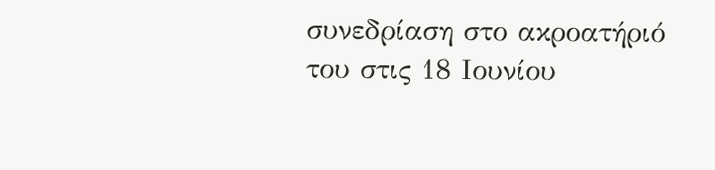συνεδρίαση στο ακροατήριό του στις 18 Ιουνίου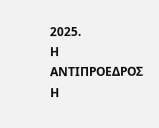2025.
Η ΑΝΤΙΠΡΟΕΔΡΟΣ Η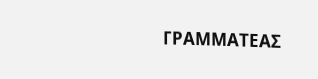ΓΡΑΜΜΑΤΕΑΣ